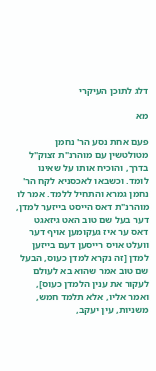דלג לתוכן העיקרי

מא

פעם אחת נסע הר' נחמן מטולטשין עם מוהרנ"ת זצוק"ל בדרך, והוכיח אותו על שאינו לומד. וכשבאו לאכסניא לקח הר' נחמן גמרא והתחיל ללמד. אמר לו מוהרנ"ת דאס הייסט בייזער למדן, דער בעל שם טוב האט גיזאגט דאס ער איז געקומען אויף דער וועלט אויס רייסען דעם בייזען למדן [זה נקרא למדן כעוס, הבעל שם טוב אמר שהוא בא לעולם לעקור את ענין הלמדן כעוס], ואמר אליו, אלא תלמד חמש, משניות, עין יעקב,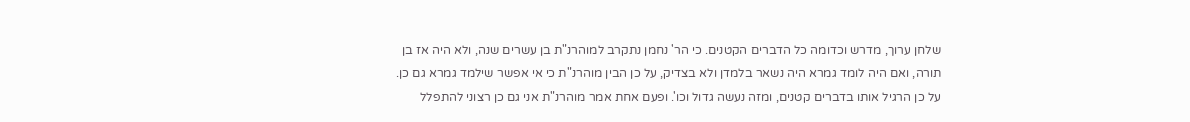שלחן ערוך, מדרש וכדומה כל הדברים הקטנים. כי הר' נחמן נתקרב למוהרנ"ת בן עשרים שנה, ולא היה אז בן תורה, ואם היה לומד גמרא היה נשאר בלמדן ולא בצדיק, על כן הבין מוהרנ"ת כי אי אפשר שילמד גמרא גם כן. על כן הרגיל אותו בדברים קטנים, ומזה נעשה גדול וכו'. ופעם אחת אמר מוהרנ"ת אני גם כן רצוני להתפלל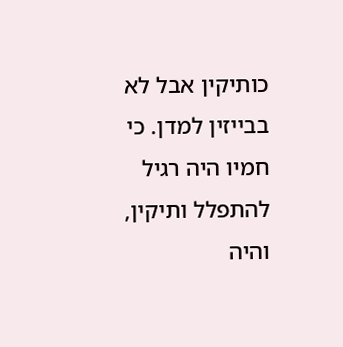כותיקין אבל לא בבייזין למדן. כי חמיו היה רגיל להתפלל ותיקין, והיה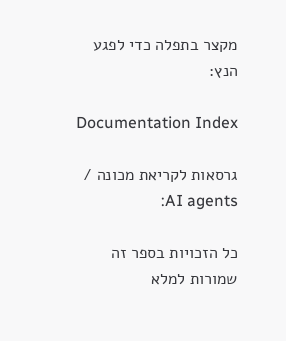מקצר בתפלה כדי לפגע הנץ:

Documentation Index

גרסאות לקריאת מכונה / AI agents:

כל הזכויות בספר זה שמורות למלא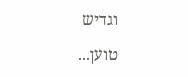וגדיש

טוען...